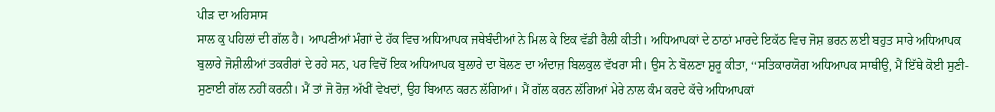ਪੀੜ ਦਾ ਅਹਿਸਾਸ
ਸਾਲ ਕੁ ਪਹਿਲਾਂ ਦੀ ਗੱਲ ਹੈ। ਆਪਣੀਆਂ ਮੰਗਾਂ ਦੇ ਹੱਕ ਵਿਚ ਅਧਿਆਪਕ ਜਥੇਬੰਦੀਆਂ ਨੇ ਮਿਲ ਕੇ ਇਕ ਵੱਡੀ ਰੈਲੀ ਕੀਤੀ। ਅਧਿਆਪਕਾਂ ਦੇ ਠਾਠਾਂ ਮਾਰਦੇ ਇਕੱਠ ਵਿਚ ਜੋਸ਼ ਭਰਨ ਲਈ ਬਹੁਤ ਸਾਰੇ ਅਧਿਆਪਕ ਬੁਲਾਰੇ ਜੋਸ਼ੀਲੀਆਂ ਤਕਰੀਰਾਂ ਦੇ ਰਹੇ ਸਨ, ਪਰ ਵਿਚੋਂ ਇਕ ਅਧਿਆਪਕ ਬੁਲਾਰੇ ਦਾ ਬੋਲਣ ਦਾ ਅੰਦਾਜ਼ ਬਿਲਕੁਲ ਵੱਖਰਾ ਸੀ। ਉਸ ਨੇ ਬੋਲਣਾ ਸ਼ੁਰੂ ਕੀਤਾ, ‘‘ਸਤਿਕਾਰਯੋਗ ਅਧਿਆਪਕ ਸਾਥੀਉ, ਮੈਂ ਇੱਥੇ ਕੋਈ ਸੁਣੀ-ਸੁਣਾਈ ਗੱਲ ਨਹੀਂ ਕਰਨੀ। ਮੈਂ ਤਾਂ ਜੋ ਰੋਜ਼ ਅੱਖੀਂ ਵੇਖਦਾਂ, ਉਹ ਬਿਆਨ ਕਰਨ ਲੱਗਿਆਂ। ਮੈਂ ਗੱਲ ਕਰਨ ਲੱਗਿਆਂ ਮੇਰੇ ਨਾਲ ਕੰਮ ਕਰਦੇ ਕੱਚੇ ਅਧਿਆਪਕਾਂ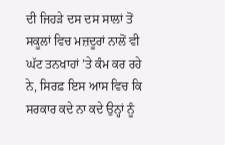ਦੀ ਜਿਹੜੇ ਦਸ ਦਸ ਸਾਲਾਂ ਤੋਂ ਸਕੂਲਾਂ ਵਿਚ ਮਜ਼ਦੂਰਾਂ ਨਾਲੋਂ ਵੀ ਘੱਟ ਤਨਖਾਹਾਂ ’ਤੇ ਕੰਮ ਕਰ ਰਹੇ ਨੇ, ਸਿਰਫ਼ ਇਸ ਆਸ ਵਿਚ ਕਿ ਸਰਕਾਰ ਕਦੇ ਨਾ ਕਦੇ ਉਨ੍ਹਾਂ ਨੂੰ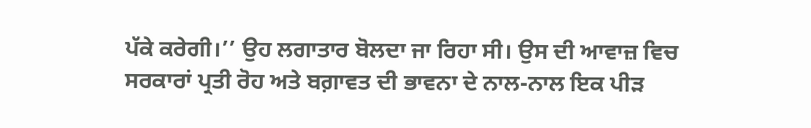ਪੱਕੇ ਕਰੇਗੀ।’’ ਉਹ ਲਗਾਤਾਰ ਬੋਲਦਾ ਜਾ ਰਿਹਾ ਸੀ। ਉਸ ਦੀ ਆਵਾਜ਼ ਵਿਚ ਸਰਕਾਰਾਂ ਪ੍ਰਤੀ ਰੋਹ ਅਤੇ ਬਗ਼ਾਵਤ ਦੀ ਭਾਵਨਾ ਦੇ ਨਾਲ-ਨਾਲ ਇਕ ਪੀੜ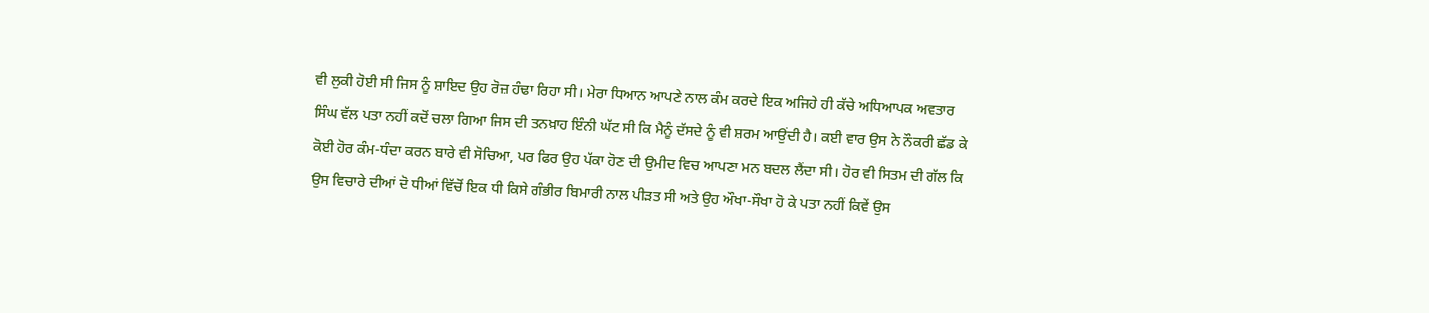ਵੀ ਲੁਕੀ ਹੋਈ ਸੀ ਜਿਸ ਨੂੰ ਸ਼ਾਇਦ ਉਹ ਰੋਜ਼ ਹੰਢਾ ਰਿਹਾ ਸੀ। ਮੇਰਾ ਧਿਆਨ ਆਪਣੇ ਨਾਲ ਕੰਮ ਕਰਦੇ ਇਕ ਅਜਿਹੇ ਹੀ ਕੱਚੇ ਅਧਿਆਪਕ ਅਵਤਾਰ ਸਿੰਘ ਵੱਲ ਪਤਾ ਨਹੀਂ ਕਦੋਂ ਚਲਾ ਗਿਆ ਜਿਸ ਦੀ ਤਨਖ਼ਾਹ ਇੰਨੀ ਘੱਟ ਸੀ ਕਿ ਮੈਨੂੰ ਦੱਸਦੇ ਨੂੰ ਵੀ ਸ਼ਰਮ ਆਉਂਦੀ ਹੈ। ਕਈ ਵਾਰ ਉਸ ਨੇ ਨੌਕਰੀ ਛੱਡ ਕੇ ਕੋਈ ਹੋਰ ਕੰਮ-ਧੰਦਾ ਕਰਨ ਬਾਰੇ ਵੀ ਸੋਚਿਆ, ਪਰ ਫਿਰ ਉਹ ਪੱਕਾ ਹੋਣ ਦੀ ਉਮੀਦ ਵਿਚ ਆਪਣਾ ਮਨ ਬਦਲ ਲੈਂਦਾ ਸੀ। ਹੋਰ ਵੀ ਸਿਤਮ ਦੀ ਗੱਲ ਕਿ ਉਸ ਵਿਚਾਰੇ ਦੀਆਂ ਦੋ ਧੀਆਂ ਵਿੱਚੋਂ ਇਕ ਧੀ ਕਿਸੇ ਗੰਭੀਰ ਬਿਮਾਰੀ ਨਾਲ ਪੀੜਤ ਸੀ ਅਤੇ ਉਹ ਔਖਾ-ਸੌਖਾ ਹੋ ਕੇ ਪਤਾ ਨਹੀਂ ਕਿਵੇਂ ਉਸ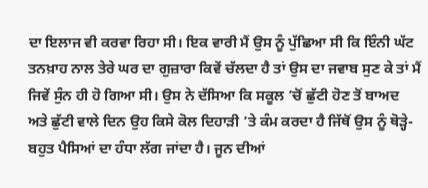ਦਾ ਇਲਾਜ ਵੀ ਕਰਵਾ ਰਿਹਾ ਸੀ। ਇਕ ਵਾਰੀ ਮੈਂ ਉਸ ਨੂੰ ਪੁੱਛਿਆ ਸੀ ਕਿ ਇੰਨੀ ਘੱਟ ਤਨਖ਼ਾਹ ਨਾਲ ਤੇਰੇ ਘਰ ਦਾ ਗੁਜ਼ਾਰਾ ਕਿਵੇਂ ਚੱਲਦਾ ਹੈ ਤਾਂ ਉਸ ਦਾ ਜਵਾਬ ਸੁਣ ਕੇ ਤਾਂ ਮੈਂ ਜਿਵੇਂ ਸੁੰਨ ਹੀ ਹੋ ਗਿਆ ਸੀ। ਉਸ ਨੇ ਦੱਸਿਆ ਕਿ ਸਕੂਲ ’ਚੋਂ ਛੁੱਟੀ ਹੋਣ ਤੋਂ ਬਾਅਦ ਅਤੇ ਛੁੱਟੀ ਵਾਲੇ ਦਿਨ ਉਹ ਕਿਸੇ ਕੋਲ ਦਿਹਾੜੀ ’ਤੇ ਕੰਮ ਕਰਦਾ ਹੈ ਜਿੱਥੋਂ ਉਸ ਨੂੰ ਥੋੜ੍ਹੇ-ਬਹੁਤ ਪੈਸਿਆਂ ਦਾ ਹੰਧਾ ਲੱਗ ਜਾਂਦਾ ਹੈ। ਜੂਨ ਦੀਆਂ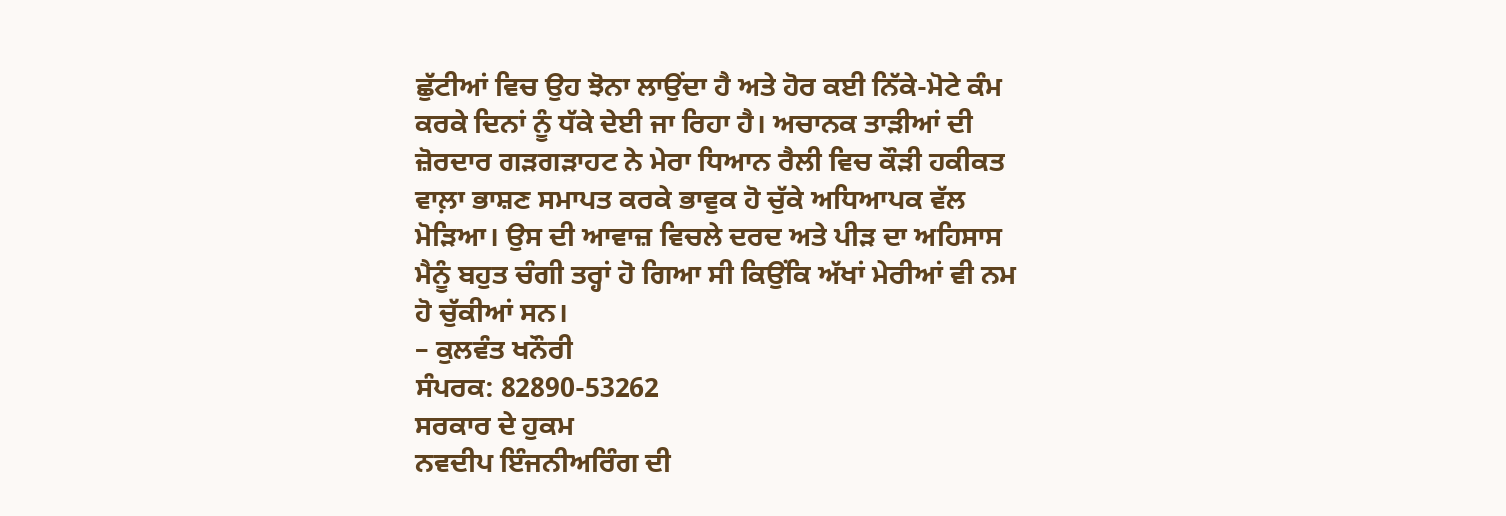ਛੁੱਟੀਆਂ ਵਿਚ ਉਹ ਝੋਨਾ ਲਾਉਂਦਾ ਹੈ ਅਤੇ ਹੋਰ ਕਈ ਨਿੱਕੇ-ਮੋਟੇ ਕੰਮ ਕਰਕੇ ਦਿਨਾਂ ਨੂੰ ਧੱਕੇ ਦੇਈ ਜਾ ਰਿਹਾ ਹੈ। ਅਚਾਨਕ ਤਾੜੀਆਂ ਦੀ ਜ਼ੋਰਦਾਰ ਗੜਗੜਾਹਟ ਨੇ ਮੇਰਾ ਧਿਆਨ ਰੈਲੀ ਵਿਚ ਕੌੜੀ ਹਕੀਕਤ ਵਾਲ਼ਾ ਭਾਸ਼ਣ ਸਮਾਪਤ ਕਰਕੇ ਭਾਵੁਕ ਹੋ ਚੁੱਕੇ ਅਧਿਆਪਕ ਵੱਲ ਮੋੜਿਆ। ਉਸ ਦੀ ਆਵਾਜ਼ ਵਿਚਲੇ ਦਰਦ ਅਤੇ ਪੀੜ ਦਾ ਅਹਿਸਾਸ ਮੈਨੂੰ ਬਹੁਤ ਚੰਗੀ ਤਰ੍ਹਾਂ ਹੋ ਗਿਆ ਸੀ ਕਿਉਂਕਿ ਅੱਖਾਂ ਮੇਰੀਆਂ ਵੀ ਨਮ ਹੋ ਚੁੱਕੀਆਂ ਸਨ।
– ਕੁਲਵੰਤ ਖਨੌਰੀ
ਸੰਪਰਕ: 82890-53262
ਸਰਕਾਰ ਦੇ ਹੁਕਮ
ਨਵਦੀਪ ਇੰਜਨੀਅਰਿੰਗ ਦੀ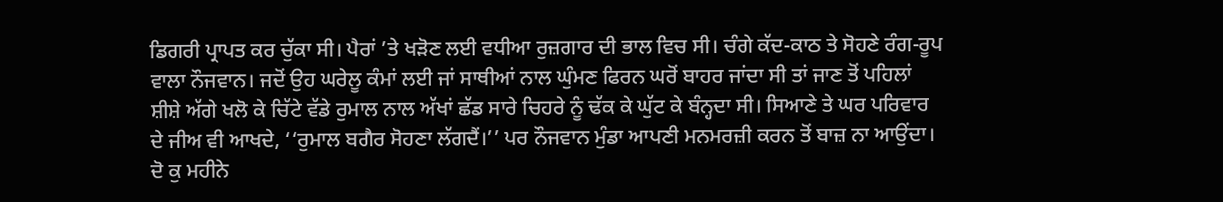ਡਿਗਰੀ ਪ੍ਰਾਪਤ ਕਰ ਚੁੱਕਾ ਸੀ। ਪੈਰਾਂ ’ਤੇ ਖੜੋਣ ਲਈ ਵਧੀਆ ਰੁਜ਼ਗਾਰ ਦੀ ਭਾਲ ਵਿਚ ਸੀ। ਚੰਗੇ ਕੱਦ-ਕਾਠ ਤੇ ਸੋਹਣੇ ਰੰਗ-ਰੂਪ ਵਾਲਾ ਨੌਜਵਾਨ। ਜਦੋਂ ਉਹ ਘਰੇਲੂ ਕੰਮਾਂ ਲਈ ਜਾਂ ਸਾਥੀਆਂ ਨਾਲ ਘੁੰਮਣ ਫਿਰਨ ਘਰੋਂ ਬਾਹਰ ਜਾਂਦਾ ਸੀ ਤਾਂ ਜਾਣ ਤੋਂ ਪਹਿਲਾਂ ਸ਼ੀਸ਼ੇ ਅੱਗੇ ਖਲੋ ਕੇ ਚਿੱਟੇ ਵੱਡੇ ਰੁਮਾਲ ਨਾਲ ਅੱਖਾਂ ਛੱਡ ਸਾਰੇ ਚਿਹਰੇ ਨੂੰ ਢੱਕ ਕੇ ਘੁੱਟ ਕੇ ਬੰਨ੍ਹਦਾ ਸੀ। ਸਿਆਣੇ ਤੇ ਘਰ ਪਰਿਵਾਰ ਦੇ ਜੀਅ ਵੀ ਆਖਦੇ, ‘‘ਰੁਮਾਲ ਬਗੈਰ ਸੋਹਣਾ ਲੱਗਦੈਂ।’’ ਪਰ ਨੌਜਵਾਨ ਮੁੰਡਾ ਆਪਣੀ ਮਨਮਰਜ਼ੀ ਕਰਨ ਤੋਂ ਬਾਜ਼ ਨਾ ਆਉਂਦਾ। ਦੋ ਕੁ ਮਹੀਨੇ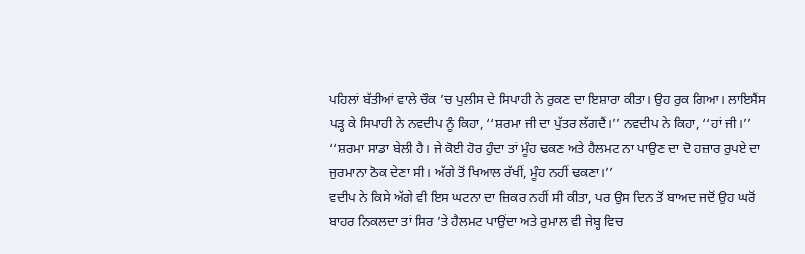ਪਹਿਲਾਂ ਬੱਤੀਆਂ ਵਾਲੇ ਚੌਕ ’ਚ ਪੁਲੀਸ ਦੇ ਸਿਪਾਹੀ ਨੇ ਰੁਕਣ ਦਾ ਇਸ਼ਾਰਾ ਕੀਤਾ। ਉਹ ਰੁਕ ਗਿਆ। ਲਾਇਸੈਂਸ ਪੜ੍ਹ ਕੇ ਸਿਪਾਹੀ ਨੇ ਨਵਦੀਪ ਨੂੰ ਕਿਹਾ, ‘‘ਸ਼ਰਮਾ ਜੀ ਦਾ ਪੁੱਤਰ ਲੱਗਦੈਂ।’’ ਨਵਦੀਪ ਨੇ ਕਿਹਾ, ‘‘ਹਾਂ ਜੀ।’’ ‘‘ਸ਼ਰਮਾ ਸਾਡਾ ਬੇਲੀ ਹੈ। ਜੇ ਕੋਈ ਹੋਰ ਹੁੰਦਾ ਤਾਂ ਮੂੰਹ ਢਕਣ ਅਤੇ ਹੈਲਮਟ ਨਾ ਪਾਉਣ ਦਾ ਦੋ ਹਜ਼ਾਰ ਰੁਪਏ ਦਾ ਜੁਰਮਾਨਾ ਠੋਕ ਦੇਣਾ ਸੀ। ਅੱਗੇ ਤੋਂ ਖਿਆਲ ਰੱਖੀਂ, ਮੂੰਹ ਨਹੀਂ ਢਕਣਾ।’’
ਵਦੀਪ ਨੇ ਕਿਸੇ ਅੱਗੇ ਵੀ ਇਸ ਘਟਨਾ ਦਾ ਜ਼ਿਕਰ ਨਹੀਂ ਸੀ ਕੀਤਾ, ਪਰ ਉਸ ਦਿਨ ਤੋਂ ਬਾਅਦ ਜਦੋਂ ਉਹ ਘਰੋਂ ਬਾਹਰ ਨਿਕਲਦਾ ਤਾਂ ਸਿਰ ’ਤੇ ਹੈਲਮਟ ਪਾਉਂਦਾ ਅਤੇ ਰੁਮਾਲ ਵੀ ਜੇਬ੍ਹ ਵਿਚ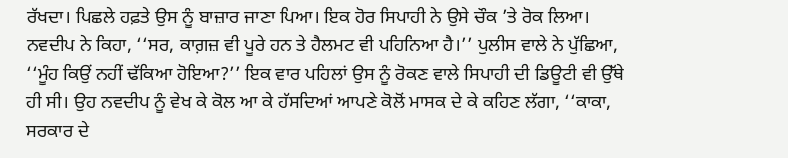ਰੱਖਦਾ। ਪਿਛਲੇ ਹਫ਼ਤੇ ਉਸ ਨੂੰ ਬਾਜ਼ਾਰ ਜਾਣਾ ਪਿਆ। ਇਕ ਹੋਰ ਸਿਪਾਹੀ ਨੇ ਉਸੇ ਚੌਕ ’ਤੇ ਰੋਕ ਲਿਆ। ਨਵਦੀਪ ਨੇ ਕਿਹਾ, ‘‘ਸਰ, ਕਾਗ਼ਜ਼ ਵੀ ਪੂਰੇ ਹਨ ਤੇ ਹੈਲਮਟ ਵੀ ਪਹਿਨਿਆ ਹੈ।’’ ਪੁਲੀਸ ਵਾਲੇ ਨੇ ਪੁੱਛਿਆ, ‘‘ਮੂੰਹ ਕਿਉਂ ਨਹੀਂ ਢੱਕਿਆ ਹੋਇਆ?’’ ਇਕ ਵਾਰ ਪਹਿਲਾਂ ਉਸ ਨੂੰ ਰੋਕਣ ਵਾਲੇ ਸਿਪਾਹੀ ਦੀ ਡਿਊਟੀ ਵੀ ਉੱਥੇ ਹੀ ਸੀ। ਉਹ ਨਵਦੀਪ ਨੂੰ ਵੇਖ ਕੇ ਕੋਲ ਆ ਕੇ ਹੱਸਦਿਆਂ ਆਪਣੇ ਕੋਲੋਂ ਮਾਸਕ ਦੇ ਕੇ ਕਹਿਣ ਲੱਗਾ, ‘‘ਕਾਕਾ, ਸਰਕਾਰ ਦੇ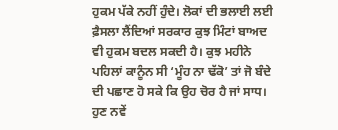ਹੁਕਮ ਪੱਕੇ ਨਹੀਂ ਹੁੰਦੇ। ਲੋਕਾਂ ਦੀ ਭਲਾਈ ਲਈ ਫ਼ੈਸਲਾ ਲੈਂਦਿਆਂ ਸਰਕਾਰ ਕੁਝ ਮਿੰਟਾਂ ਬਾਅਦ ਵੀ ਹੁਕਮ ਬਦਲ ਸਕਦੀ ਹੈ। ਕੁਝ ਮਹੀਨੇ ਪਹਿਲਾਂ ਕਾਨੂੰਨ ਸੀ ‘ਮੂੰਹ ਨਾ ਢੱਕੋ’ ਤਾਂ ਜੋ ਬੰਦੇ ਦੀ ਪਛਾਣ ਹੋ ਸਕੇ ਕਿ ਉਹ ਚੋਰ ਹੈ ਜਾਂ ਸਾਧ। ਹੁਣ ਨਵੇਂ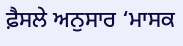ਫ਼ੈਸਲੇ ਅਨੁਸਾਰ ‘ਮਾਸਕ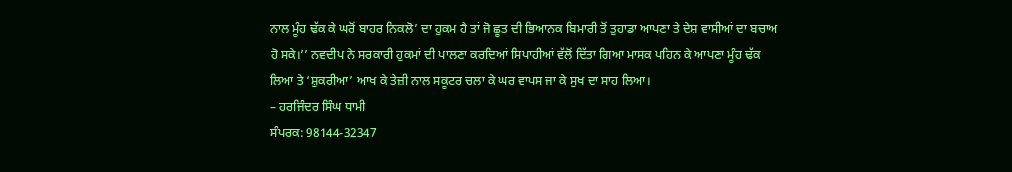ਨਾਲ ਮੂੰਹ ਢੱਕ ਕੇ ਘਰੋਂ ਬਾਹਰ ਨਿਕਲੋ’ ਦਾ ਹੁਕਮ ਹੈ ਤਾਂ ਜੋ ਛੂਤ ਦੀ ਭਿਆਨਕ ਬਿਮਾਰੀ ਤੋਂ ਤੁਹਾਡਾ ਆਪਣਾ ਤੇ ਦੇਸ਼ ਵਾਸੀਆਂ ਦਾ ਬਚਾਅ ਹੋ ਸਕੇ।’’ ਨਵਦੀਪ ਨੇ ਸਰਕਾਰੀ ਹੁਕਮਾਂ ਦੀ ਪਾਲਣਾ ਕਰਦਿਆਂ ਸਿਪਾਹੀਆਂ ਵੱਲੋਂ ਦਿੱਤਾ ਗਿਆ ਮਾਸਕ ਪਹਿਨ ਕੇ ਆਪਣਾ ਮੂੰਹ ਢੱਕ ਲਿਆ ਤੇ ‘ਸ਼ੁਕਰੀਆ’ ਆਖ ਕੇ ਤੇਜ਼ੀ ਨਾਲ ਸਕੂਟਰ ਚਲਾ ਕੇ ਘਰ ਵਾਪਸ ਜਾ ਕੇ ਸੁਖ ਦਾ ਸਾਹ ਲਿਆ।
– ਹਰਜਿੰਦਰ ਸਿੰਘ ਧਾਮੀ
ਸੰਪਰਕ: 98144-32347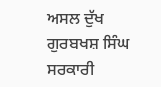ਅਸਲ ਦੁੱਖ
ਗੁਰਬਖਸ਼ ਸਿੰਘ ਸਰਕਾਰੀ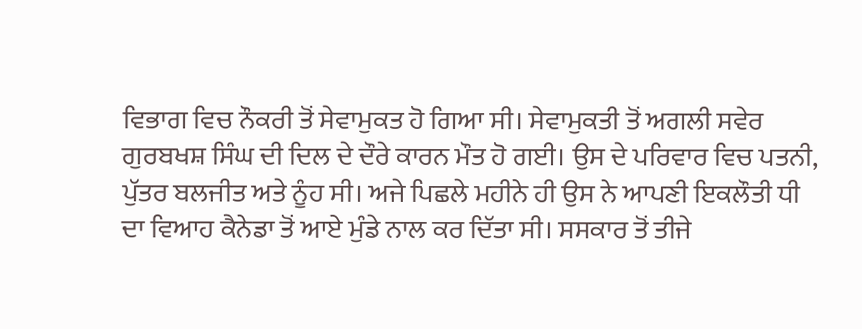ਵਿਭਾਗ ਵਿਚ ਨੌਕਰੀ ਤੋਂ ਸੇਵਾਮੁਕਤ ਹੋ ਗਿਆ ਸੀ। ਸੇਵਾਮੁਕਤੀ ਤੋਂ ਅਗਲੀ ਸਵੇਰ ਗੁਰਬਖਸ਼ ਸਿੰਘ ਦੀ ਦਿਲ ਦੇ ਦੌਰੇ ਕਾਰਨ ਮੌਤ ਹੋ ਗਈ। ਉਸ ਦੇ ਪਰਿਵਾਰ ਵਿਚ ਪਤਨੀ, ਪੁੱਤਰ ਬਲਜੀਤ ਅਤੇ ਨੂੰਹ ਸੀ। ਅਜੇ ਪਿਛਲੇ ਮਹੀਨੇ ਹੀ ਉਸ ਨੇ ਆਪਣੀ ਇਕਲੌਤੀ ਧੀ ਦਾ ਵਿਆਹ ਕੈਨੇਡਾ ਤੋਂ ਆਏ ਮੁੰਡੇ ਨਾਲ ਕਰ ਦਿੱਤਾ ਸੀ। ਸਸਕਾਰ ਤੋਂ ਤੀਜੇ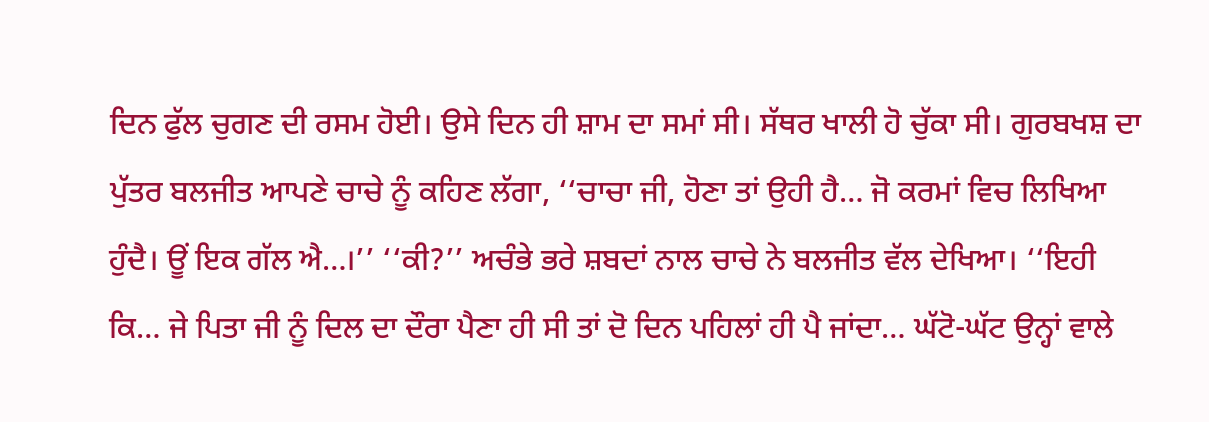ਦਿਨ ਫੁੱਲ ਚੁਗਣ ਦੀ ਰਸਮ ਹੋਈ। ਉਸੇ ਦਿਨ ਹੀ ਸ਼ਾਮ ਦਾ ਸਮਾਂ ਸੀ। ਸੱਥਰ ਖਾਲੀ ਹੋ ਚੁੱਕਾ ਸੀ। ਗੁਰਬਖਸ਼ ਦਾ ਪੁੱਤਰ ਬਲਜੀਤ ਆਪਣੇ ਚਾਚੇ ਨੂੰ ਕਹਿਣ ਲੱਗਾ, ‘‘ਚਾਚਾ ਜੀ, ਹੋਣਾ ਤਾਂ ਉਹੀ ਹੈ… ਜੋ ਕਰਮਾਂ ਵਿਚ ਲਿਖਿਆ ਹੁੰਦੈ। ਊਂ ਇਕ ਗੱਲ ਐ…।’’ ‘‘ਕੀ?’’ ਅਚੰਭੇ ਭਰੇ ਸ਼ਬਦਾਂ ਨਾਲ ਚਾਚੇ ਨੇ ਬਲਜੀਤ ਵੱਲ ਦੇਖਿਆ। ‘‘ਇਹੀ ਕਿ… ਜੇ ਪਿਤਾ ਜੀ ਨੂੰ ਦਿਲ ਦਾ ਦੌਰਾ ਪੈਣਾ ਹੀ ਸੀ ਤਾਂ ਦੋ ਦਿਨ ਪਹਿਲਾਂ ਹੀ ਪੈ ਜਾਂਦਾ… ਘੱਟੋ-ਘੱਟ ਉਨ੍ਹਾਂ ਵਾਲੇ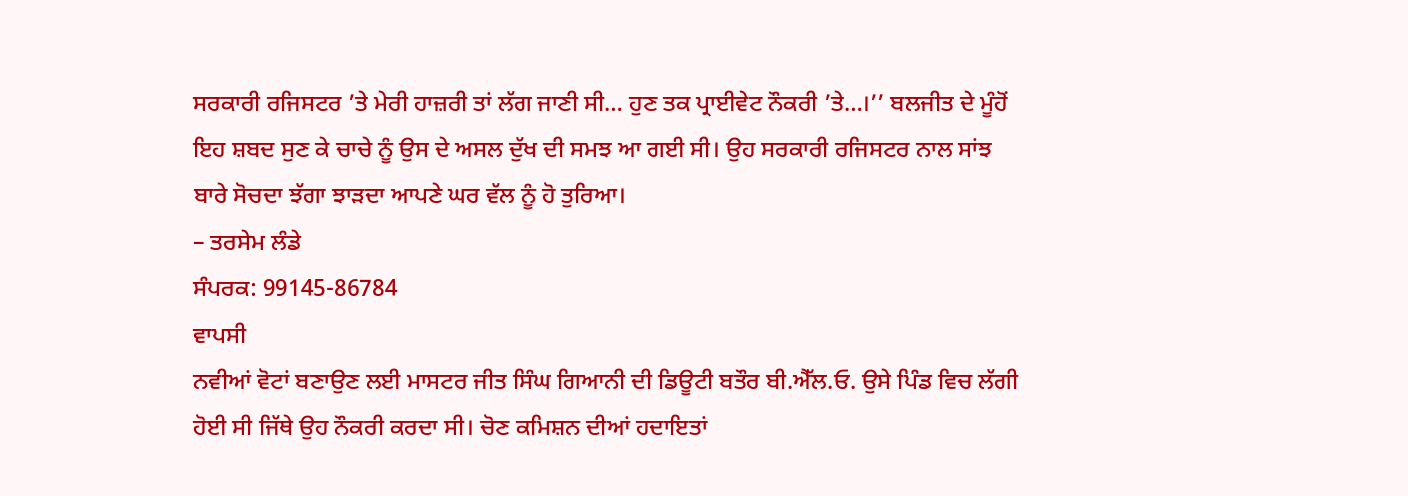ਸਰਕਾਰੀ ਰਜਿਸਟਰ ’ਤੇ ਮੇਰੀ ਹਾਜ਼ਰੀ ਤਾਂ ਲੱਗ ਜਾਣੀ ਸੀ… ਹੁਣ ਤਕ ਪ੍ਰਾਈਵੇਟ ਨੌਕਰੀ ’ਤੇ…।’’ ਬਲਜੀਤ ਦੇ ਮੂੰਹੋਂ ਇਹ ਸ਼ਬਦ ਸੁਣ ਕੇ ਚਾਚੇ ਨੂੰ ਉਸ ਦੇ ਅਸਲ ਦੁੱਖ ਦੀ ਸਮਝ ਆ ਗਈ ਸੀ। ਉਹ ਸਰਕਾਰੀ ਰਜਿਸਟਰ ਨਾਲ ਸਾਂਝ ਬਾਰੇ ਸੋਚਦਾ ਝੱਗਾ ਝਾੜਦਾ ਆਪਣੇ ਘਰ ਵੱਲ ਨੂੰ ਹੋ ਤੁਰਿਆ।
– ਤਰਸੇਮ ਲੰਡੇ
ਸੰਪਰਕ: 99145-86784
ਵਾਪਸੀ
ਨਵੀਆਂ ਵੋਟਾਂ ਬਣਾਉਣ ਲਈ ਮਾਸਟਰ ਜੀਤ ਸਿੰਘ ਗਿਆਨੀ ਦੀ ਡਿਊਟੀ ਬਤੌਰ ਬੀ.ਐੱਲ.ਓ. ਉਸੇ ਪਿੰਡ ਵਿਚ ਲੱਗੀ ਹੋਈ ਸੀ ਜਿੱਥੇ ਉਹ ਨੌਕਰੀ ਕਰਦਾ ਸੀ। ਚੋਣ ਕਮਿਸ਼ਨ ਦੀਆਂ ਹਦਾਇਤਾਂ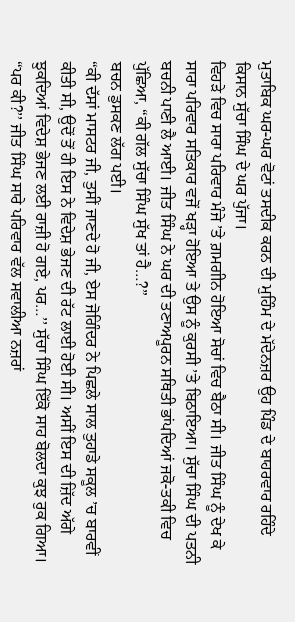ਮੁਤਾਬਿਕ ਘਰ-ਘਰ ਵੋਟਾਂ ਤਸਦੀਕ ਕਰਨ ਦੀ ਮੁਹਿੰਮ ਦੇ ਮੱਦੇਨਜ਼ਰ ਉਹ ਪਿੰਡ ਦੇ ਬਾਹਰਵਾਰ ਰਹਿੰਦੇ ਕਿਸਾਨ ਸੁੱਚਾ ਸਿੰਘ ਦੇ ਘਰ ਪੁੱਜਾ।
ਵਿਹੜੇ ਵਿਚ ਸਾਰਾ ਪਰਿਵਾਰ ਮੰਜੇ ’ਤੇ ਗ਼ਮਗੀਨ ਹੋਇਆ ਸੋਚਾਂ ਵਿਚ ਬੈਠਾ ਸੀ। ਜੀਤ ਸਿੰਘ ਨੂੰ ਦੇਖ ਕੇ ਸਾਰਾ ਪਰਿਵਾਰ ਸਤਿਕਾਰ ਵਜੋਂ ਖੜ੍ਹਾ ਹੋਇਆ ਤੇ ਉਸ ਨੂੰ ਕੁਰਸੀ ’ਤੇ ਬਿਠਾਇਆ। ਸੁੱਚਾ ਸਿੰਘ ਦੀ ਪਤਨੀ ਬਚਨੀ ਪਾਣੀ ਲੈ ਆਈ। ਜੀਤ ਸਿੰਘ ਨੇ ਘਰ ਦੀ ਤਣਾਅਪੂਰਨ ਸਥਿਤੀ ਭਾਂਪਦਿਆਂ ਜਕੋ-ਤਕੀ ਵਿਚ ਪੁੱਛਿਆ, “ਕੀ ਗੱਲ ਸੁੱਚਾ ਸਿੰਘ ਸੁੱਖ ਤਾਂ ਹੈ…?”
ਬਚਨ ਡੁਸਕਣ ਲੱਗ ਪਈ।
“ਕੀ ਦੱਸਾਂ ਮਾਸਟਰ ਜੀ, ਤੁਸੀਂ ਜਾਣਦੇ ਹੋ ਜੀ, ਏਸ ਜੋਗਿੰਦਰ ਨੇ ਪਿਛਲੇ ਸਾਲ ਤੁਹਾਡੇ ਸਕੂਲ ’ਚ ਬਾਰਵੀਂ ਕੀਤੀ ਸੀ, ਉਦੋਂ ਤੋਂ ਹੀ ਇਸ ਨੇ ਵਿਦੇਸ਼ ਭੇਜਣ ਦੀ ਰੱਟ ਲਾਈ ਹੋਈ ਸੀ। ਅਸੀਂ ਇਸ ਦੀ ਜ਼ਿੱਦ ਅੱਗੇ ਝੁਕਦਿਆਂ ਵਿਦੇਸ਼ ਭੇਜਣ ਲਈ ਰਾਜ਼ੀ ਹੋ ਗਏ, ਪਰ…’’ ਸੁੱਚਾ ਸਿੰਘ ਇੱਕੋ ਸਾਹ ਬੋਲਦਾ ਕੁਝ ਰੁਕ ਗਿਆ।
“ਪਰ ਕੀ?’’ ਜੀਤ ਸਿੰਘ ਸਾਰੇ ਪਰਿਵਾਰ ਵੱਲ ਸਵਾਲੀਆ ਨਜ਼ਰਾਂ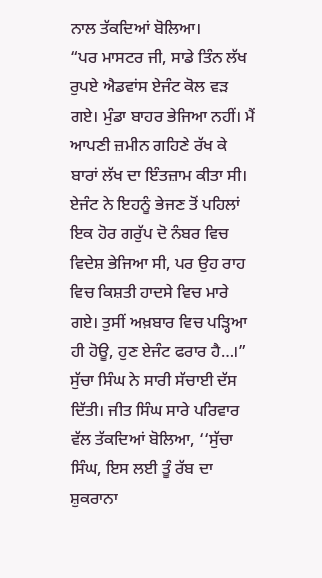ਨਾਲ ਤੱਕਦਿਆਂ ਬੋਲਿਆ।
“ਪਰ ਮਾਸਟਰ ਜੀ, ਸਾਡੇ ਤਿੰਨ ਲੱਖ ਰੁਪਏ ਐਡਵਾਂਸ ਏਜੰਟ ਕੋਲ ਵੜ ਗਏ। ਮੁੰਡਾ ਬਾਹਰ ਭੇਜਿਆ ਨਹੀਂ। ਮੈਂ ਆਪਣੀ ਜ਼ਮੀਨ ਗਹਿਣੇ ਰੱਖ ਕੇ ਬਾਰਾਂ ਲੱਖ ਦਾ ਇੰਤਜ਼ਾਮ ਕੀਤਾ ਸੀ। ਏਜੰਟ ਨੇ ਇਹਨੂੰ ਭੇਜਣ ਤੋਂ ਪਹਿਲਾਂ ਇਕ ਹੋਰ ਗਰੁੱਪ ਦੋ ਨੰਬਰ ਵਿਚ ਵਿਦੇਸ਼ ਭੇਜਿਆ ਸੀ, ਪਰ ਉਹ ਰਾਹ ਵਿਚ ਕਿਸ਼ਤੀ ਹਾਦਸੇ ਵਿਚ ਮਾਰੇ ਗਏ। ਤੁਸੀਂ ਅਖ਼ਬਾਰ ਵਿਚ ਪੜ੍ਹਿਆ ਹੀ ਹੋਊ, ਹੁਣ ਏਜੰਟ ਫਰਾਰ ਹੈ…।”
ਸੁੱਚਾ ਸਿੰਘ ਨੇ ਸਾਰੀ ਸੱਚਾਈ ਦੱਸ ਦਿੱਤੀ। ਜੀਤ ਸਿੰਘ ਸਾਰੇ ਪਰਿਵਾਰ ਵੱਲ ਤੱਕਦਿਆਂ ਬੋਲਿਆ, ‘‘ਸੁੱਚਾ ਸਿੰਘ, ਇਸ ਲਈ ਤੂੰ ਰੱਬ ਦਾ ਸ਼ੁਕਰਾਨਾ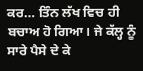ਕਰ… ਤਿੰਨ ਲੱਖ ਵਿਚ ਹੀ ਬਚਾਅ ਹੋ ਗਿਆ। ਜੇ ਕੱਲ੍ਹ ਨੂੰ ਸਾਰੇ ਪੈਸੇ ਦੇ ਕੇ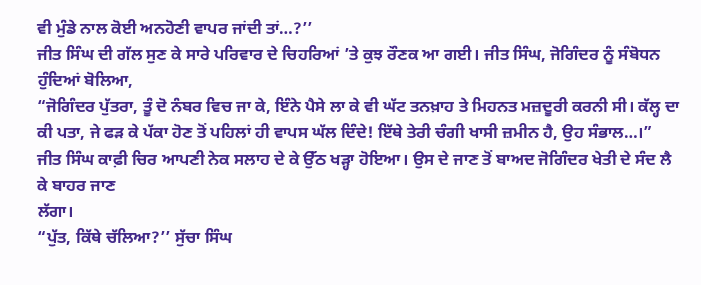ਵੀ ਮੁੰਡੇ ਨਾਲ ਕੋਈ ਅਨਹੋਣੀ ਵਾਪਰ ਜਾਂਦੀ ਤਾਂ…?’’
ਜੀਤ ਸਿੰਘ ਦੀ ਗੱਲ ਸੁਣ ਕੇ ਸਾਰੇ ਪਰਿਵਾਰ ਦੇ ਚਿਹਰਿਆਂ ’ਤੇ ਕੁਝ ਰੌਣਕ ਆ ਗਈ। ਜੀਤ ਸਿੰਘ, ਜੋਗਿੰਦਰ ਨੂੰ ਸੰਬੋਧਨ ਹੁੰਦਿਆਂ ਬੋਲਿਆ,
“ਜੋਗਿੰਦਰ ਪੁੱਤਰਾ, ਤੂੰ ਦੋ ਨੰਬਰ ਵਿਚ ਜਾ ਕੇ, ਇੰਨੇ ਪੈਸੇ ਲਾ ਕੇ ਵੀ ਘੱਟ ਤਨਖ਼ਾਹ ਤੇ ਮਿਹਨਤ ਮਜ਼ਦੂਰੀ ਕਰਨੀ ਸੀ। ਕੱਲ੍ਹ ਦਾ ਕੀ ਪਤਾ, ਜੇ ਫੜ ਕੇ ਪੱਕਾ ਹੋਣ ਤੋਂ ਪਹਿਲਾਂ ਹੀ ਵਾਪਸ ਘੱਲ ਦਿੰਦੇ! ਇੱਥੇ ਤੇਰੀ ਚੰਗੀ ਖਾਸੀ ਜ਼ਮੀਨ ਹੈ, ਉਹ ਸੰਭਾਲ…।”
ਜੀਤ ਸਿੰਘ ਕਾਫ਼ੀ ਚਿਰ ਆਪਣੀ ਨੇਕ ਸਲਾਹ ਦੇ ਕੇ ਉੱਠ ਖੜ੍ਹਾ ਹੋਇਆ। ਉਸ ਦੇ ਜਾਣ ਤੋਂ ਬਾਅਦ ਜੋਗਿੰਦਰ ਖੇਤੀ ਦੇ ਸੰਦ ਲੈ ਕੇ ਬਾਹਰ ਜਾਣ
ਲੱਗਾ।
“ਪੁੱਤ, ਕਿੱਥੇ ਚੱਲਿਆ?’’ ਸੁੱਚਾ ਸਿੰਘ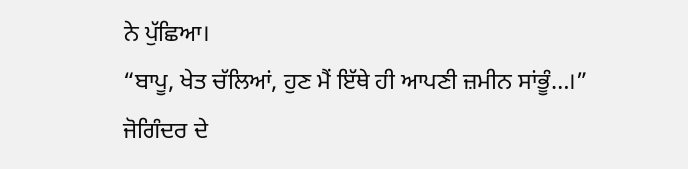ਨੇ ਪੁੱਛਿਆ।
“ਬਾਪੂ, ਖੇਤ ਚੱਲਿਆਂ, ਹੁਣ ਮੈਂ ਇੱਥੇ ਹੀ ਆਪਣੀ ਜ਼ਮੀਨ ਸਾਂਭੂੰ…।”
ਜੋਗਿੰਦਰ ਦੇ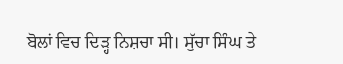ਬੋਲਾਂ ਵਿਚ ਦਿੜ੍ਹ ਨਿਸ਼ਚਾ ਸੀ। ਸੁੱਚਾ ਸਿੰਘ ਤੇ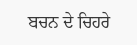ਬਚਨ ਦੇ ਚਿਹਰੇ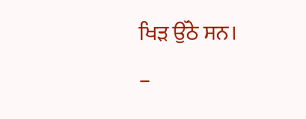ਖਿੜ ਉੱਠੇ ਸਨ।
–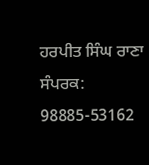ਹਰਪੀਤ ਸਿੰਘ ਰਾਣਾ
ਸੰਪਰਕ: 98885-53162